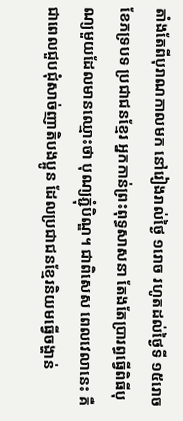តាំងតែពីបុរាណកាលមក នៅរៀងរាល់ថ្ងៃ ១រោច រហូតដល់ថ្ងៃទី ១៥រោច ខែភទ្របទ ប្រជាជនខ្មែរ អ្នកកាន់ព្រះពុទ្ធសាសនា តែងតែប្រារព្ធធ្វើពិធីបុណ្យមួយដែលមានឈ្មោះថា បុណ្យភ្ជុំបិណ្ឌ។ ជាពិសេស ពេលវេលានេះ គឺជាពេលជួបជុំសាច់ញាតិបងប្អូន ដែលប្រជាជនខ្មែរនិយមធ្វើចង្ហាន់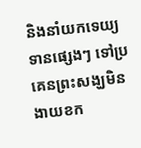និងនាំយកទេយ្យទានផ្សេងៗ ទៅប្រគេនព្រះសង្ឃមិនងាយខក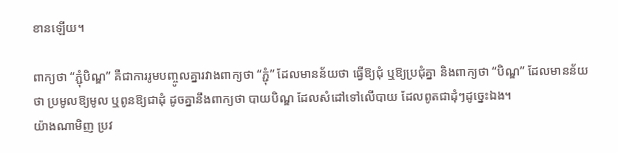ខានឡើយ។

ពាក្យថា “ភ្ជុំបិណ្ឌ” គឺជាការរូមបញ្ចូលគ្នារវាងពាក្យថា “ភ្ជុំ” ដែលមានន័យថា ធ្វើឱ្យជុំ ឬឱ្យប្រជុំគ្នា និងពាក្យថា “បិណ្ឌ” ដែលមានន័យថា ប្រមូលឱ្យមូល ឬពូនឱ្យជាដុំ ដូចគ្នានឹងពាក្យថា បាយបិណ្ឌ ដែលសំដៅទៅលើបាយ ដែលពូតជាដុំៗដូច្នេះឯង។
យ៉ាងណាមិញ ប្រវ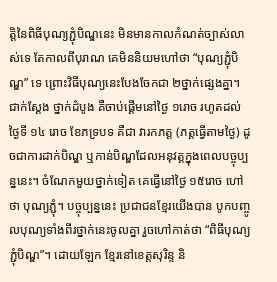ត្តិនៃពិធីបុណ្យភ្ជុំបិណ្ឌនេះ មិនមានកាលកំណត់ច្បាស់លាស់ទេ តែកាលពីបុរាណ គេមិននិយមហៅថា “បុណ្យភ្ជុំបិណ្ឌ” ទេ ព្រោះវិធីបុណ្យនេះបែងចែកជា ២ថ្នាក់ផ្សេងគ្នា។ ជាក់ស្ដែង ថ្នាក់ដំបូង គឺចាប់ផ្ដើមនៅថ្ងៃ ១រោច រហូតដល់ថ្ងៃទី ១៤ រោច ខែភទ្របទ គឺជា វារកភត្ត (ភត្តធ្វើតាមថ្ងៃ) ដូចជាការដាក់បិណ្ឌ ឬកាន់បិណ្ឌដែលអនុវត្តក្នុងពេលបច្ចុប្បន្ននេះ។ ចំណែកមួយថ្នាក់ទៀត គេធ្វើនៅថ្ងៃ ១៥រោច ហៅថា បុណ្យភ្ជុំ។ បច្ចុប្បន្ននេះ ប្រជាជនខ្មែរយើងបាន បូកបញ្ចូលបុណ្យទាំងពីរថ្នាក់នេះចូលគ្នា រួចហៅកាត់ថា “ពិធីបុណ្យភ្ជុំបិណ្ឌ”។ ដោយឡែក ខ្មែរនៅខេត្តសុរិន្ទ និ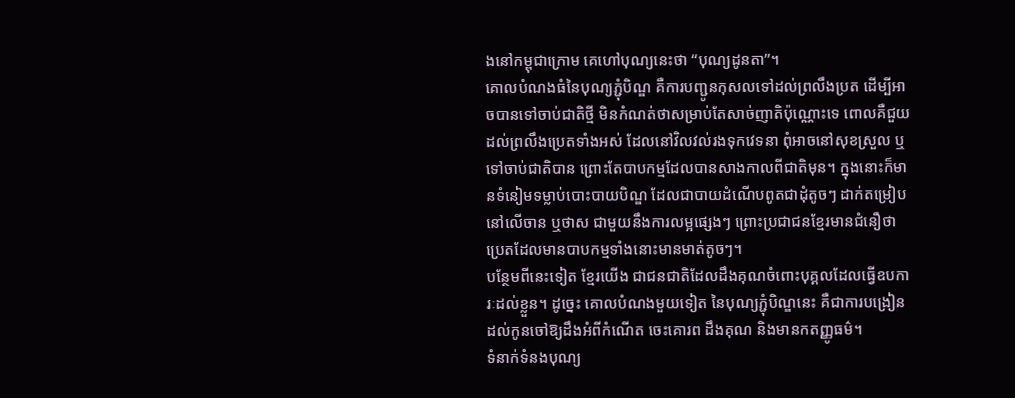ងនៅកម្ពុជាក្រោម គេហៅបុណ្យនេះថា “បុណ្យដូនតា”។
គោលបំណងធំនៃបុណ្យភ្ជុំបិណ្ឌ គឺការបញ្ជូនកុសលទៅដល់ព្រលឹងប្រត ដើម្បីអាចបានទៅចាប់ជាតិថ្មី មិនកំណត់ថាសម្រាប់តែសាច់ញាតិប៉ុណ្ណោះទេ ពោលគឺជួយដល់ព្រលឹងប្រេតទាំងអស់ ដែលនៅវិលវល់រងទុកវេទនា ពុំអាចនៅសុខស្រួល ឬទៅចាប់ជាតិបាន ព្រោះតែបាបកម្មដែលបានសាងកាលពីជាតិមុន។ ក្នុងនោះក៏មានទំនៀមទម្លាប់បោះបាយបិណ្ឌ ដែលជាបាយដំណើបពូតជាដុំតូចៗ ដាក់តម្រៀបនៅលើចាន ឬថាស ជាមួយនឹងការលម្អផ្សេងៗ ព្រោះប្រជាជនខ្មែរមានជំនឿថា ប្រេតដែលមានបាបកម្មទាំងនោះមានមាត់តូចៗ។
បន្ថែមពីនេះទៀត ខ្មែរយើង ជាជនជាតិដែលដឹងគុណចំពោះបុគ្គលដែលធ្វើឧបការៈដល់ខ្លួន។ ដូច្នេះ គោលបំណងមួយទៀត នៃបុណ្យភ្ជុំបិណ្ឌនេះ គឺជាការបង្រៀនដល់កូនចៅឱ្យដឹងអំពីកំណើត ចេះគោរព ដឹងគុណ និងមានកតញ្ញូធម៌។
ទំនាក់ទំនងបុណ្យ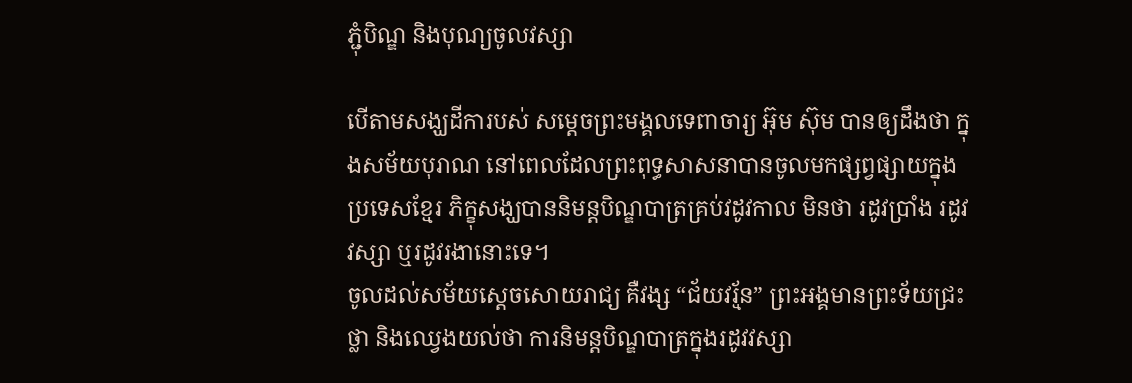ភ្ជុំបិណ្ឌ និងបុណ្យចូលវស្សា

បើតាមសង្ឃដីការបស់ សមេ្តចព្រះមង្គលទេពាចារ្យ អ៊ុម ស៊ុម បានឲ្យដឹងថា ក្នុងសម័យបុរាណ នៅពេលដែលព្រះពុទ្ធសាសនាបានចូលមកផ្សព្វផ្សាយក្នុងប្រទេសខ្មែរ ភិក្ខុសង្ឃបាននិមន្តបិណ្ឌបាត្រគ្រប់វដូវកាល មិនថា រដូវប្រាំង រដូវវស្សា ឬរដូវរងានោះទេ។
ចូលដល់សម័យស្ដេចសោយរាជ្យ គឺវង្ស “ជ័យវរ្ម័ន” ព្រះអង្គមានព្រះទ័យជ្រះថ្លា និងឈេ្វងយល់ថា ការនិមន្តបិណ្ឌបាត្រក្នុងរដូវវស្សា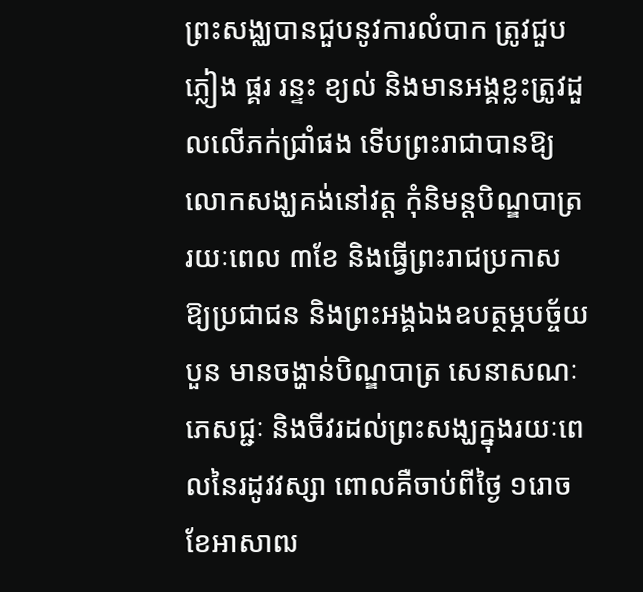ព្រះសង្ឈបានជួបនូវការលំបាក ត្រូវជួបភ្លៀង ផ្គរ រន្ទះ ខ្យល់ និងមានអង្គខ្លះត្រូវដួលលើភក់ជ្រាំផង ទើបព្រះរាជាបានឱ្យលោកសង្ឃគង់នៅវត្ត កុំនិមន្តបិណ្ឌបាត្ររយៈពេល ៣ខែ និងធ្វើព្រះរាជប្រកាស ឱ្យប្រជាជន និងព្រះអង្គឯងឧបត្ថម្ភបច្ច័យបួន មានចង្ហាន់បិណ្ឌបាត្រ សេនាសណៈ ភេសជ្ជៈ និងចីវរដល់ព្រះសង្ឃក្នុងរយៈពេលនៃរដូវវស្សា ពោលគឺចាប់ពីថ្ងៃ ១រោច ខែអាសាឍ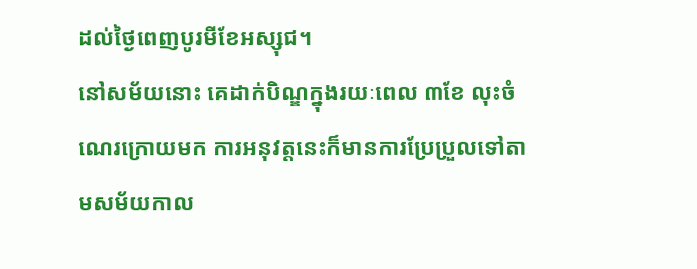ដល់ថៃ្ងពេញបូរមីខែអស្សុជ។
នៅសម័យនោះ គេដាក់បិណ្ឌក្នុងរយៈពេល ៣ខែ លុះចំណេរក្រោយមក ការអនុវត្តនេះក៏មានការប្រែប្រួលទៅតាមសម័យកាល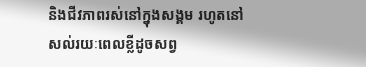និងជីវភាពរស់នៅក្នុងសង្គម រហូតនៅសល់រយៈពេលខ្លីដូចសព្វ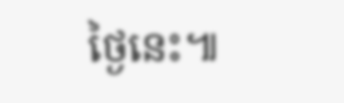ថ្ងៃនេះ៕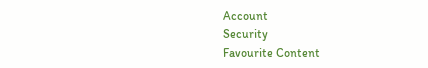Account
Security
Favourite Content